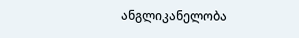ანგლიკანელობა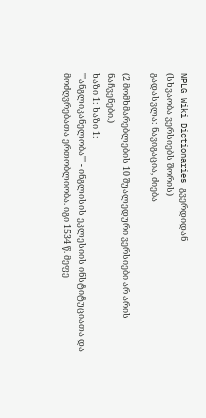NPLG Wiki Dictionaries გვერდიდან
(სხვაობა ვერსიებს შორის)
გადასვლა: ნავიგაცია, ძიება

(2 მომხმარებლების 10 შუალედური ვერსიები არ არის ნაჩვენები.)
ხაზი 1: ხაზი 1:
'''ანგლიკანელობა''' - ინგლისის ეკლესიის ინსტიტუციათა და მოძღვრებათა ერთობლიობა. იგი 1534 წ. მეფე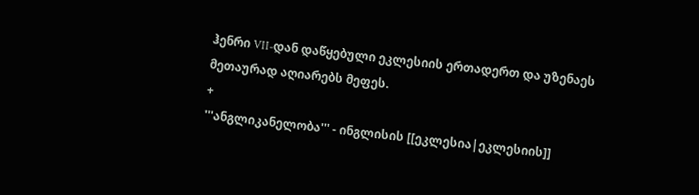ჰენრი VII-დან დაწყებული ეკლესიის ერთადერთ და უზენაეს მეთაურად აღიარებს მეფეს.
+
'''ანგლიკანელობა''' - ინგლისის [[ეკლესია|ეკლესიის]]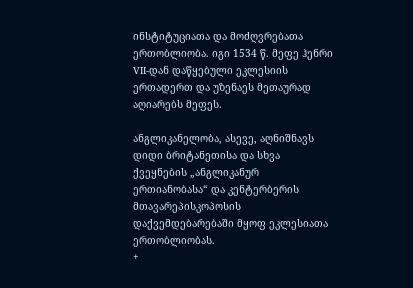ინსტიტუციათა და მოძღვრებათა ერთობლიობა. იგი 1534 წ. მეფე ჰენრი VII-დან დაწყებული ეკლესიის ერთადერთ და უზენაეს მეთაურად აღიარებს მეფეს.

ანგლიკანელობა, ასევე, აღნიშნავს დიდი ბრიტანეთისა და სხვა ქვეყნების „ანგლიკანურ ერთიანობასა“ და კენტერბერის მთავარეპისკოპოსის დაქვემდებარებაში მყოფ ეკლესიათა ერთობლიობას.
+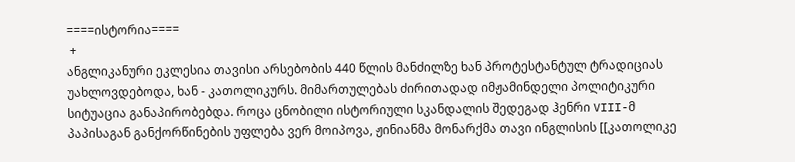====ისტორია====
 +
ანგლიკანური ეკლესია თავისი არსებობის 440 წლის მანძილზე ხან პროტესტანტულ ტრადიციას უახლოვდებოდა, ხან - კათოლიკურს. მიმართულებას ძირითადად იმჟამინდელი პოლიტიკური სიტუაცია განაპირობებდა. როცა ცნობილი ისტორიული სკანდალის შედეგად ჰენრი VIII-მ პაპისაგან განქორწინების უფლება ვერ მოიპოვა, ჟინიანმა მონარქმა თავი ინგლისის [[კათოლიკე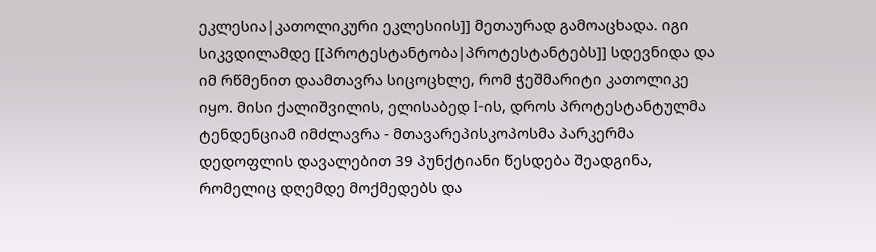ეკლესია|კათოლიკური ეკლესიის]] მეთაურად გამოაცხადა. იგი სიკვდილამდე [[პროტესტანტობა|პროტესტანტებს]] სდევნიდა და იმ რწმენით დაამთავრა სიცოცხლე, რომ ჭეშმარიტი კათოლიკე იყო. მისი ქალიშვილის, ელისაბედ I-ის, დროს პროტესტანტულმა ტენდენციამ იმძლავრა - მთავარეპისკოპოსმა პარკერმა დედოფლის დავალებით 39 პუნქტიანი წესდება შეადგინა, რომელიც დღემდე მოქმედებს და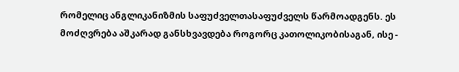რომელიც ანგლიკანიზმის საფუძველთასაფუძველს წარმოადგენს. ეს მოძღვრება აშკარად განსხვავდება როგორც კათოლიკობისაგან, ისე -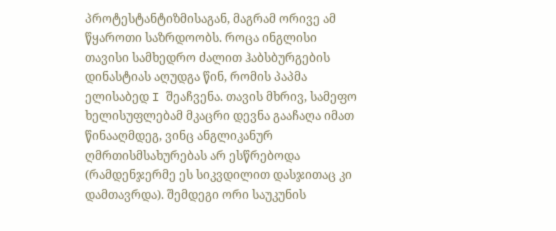პროტესტანტიზმისაგან, მაგრამ ორივე ამ წყაროთი საზრდოობს. როცა ინგლისი თავისი სამხედრო ძალით ჰაბსბურგების დინასტიას აღუდგა წინ, რომის პაპმა ელისაბედ I შეაჩვენა. თავის მხრივ, სამეფო ხელისუფლებამ მკაცრი დევნა გააჩაღა იმათ წინააღმდეგ, ვინც ანგლიკანურ ღმრთისმსახურებას არ ესწრებოდა (რამდენჯერმე ეს სიკვდილით დასჯითაც კი დამთავრდა). შემდეგი ორი საუკუნის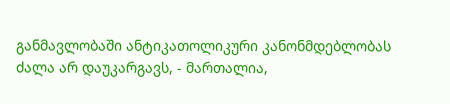განმავლობაში ანტიკათოლიკური კანონმდებლობას ძალა არ დაუკარგავს, - მართალია,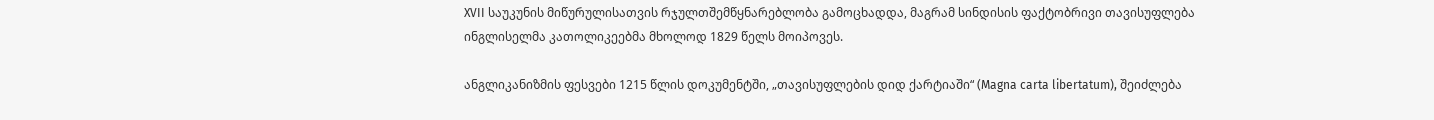XVII საუკუნის მიწურულისათვის რჯულთშემწყნარებლობა გამოცხადდა, მაგრამ სინდისის ფაქტობრივი თავისუფლება ინგლისელმა კათოლიკეებმა მხოლოდ 1829 წელს მოიპოვეს.

ანგლიკანიზმის ფესვები 1215 წლის დოკუმენტში, „თავისუფლების დიდ ქარტიაში“ (Magna carta libertatum), შეიძლება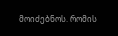მოიძებნოს. რომის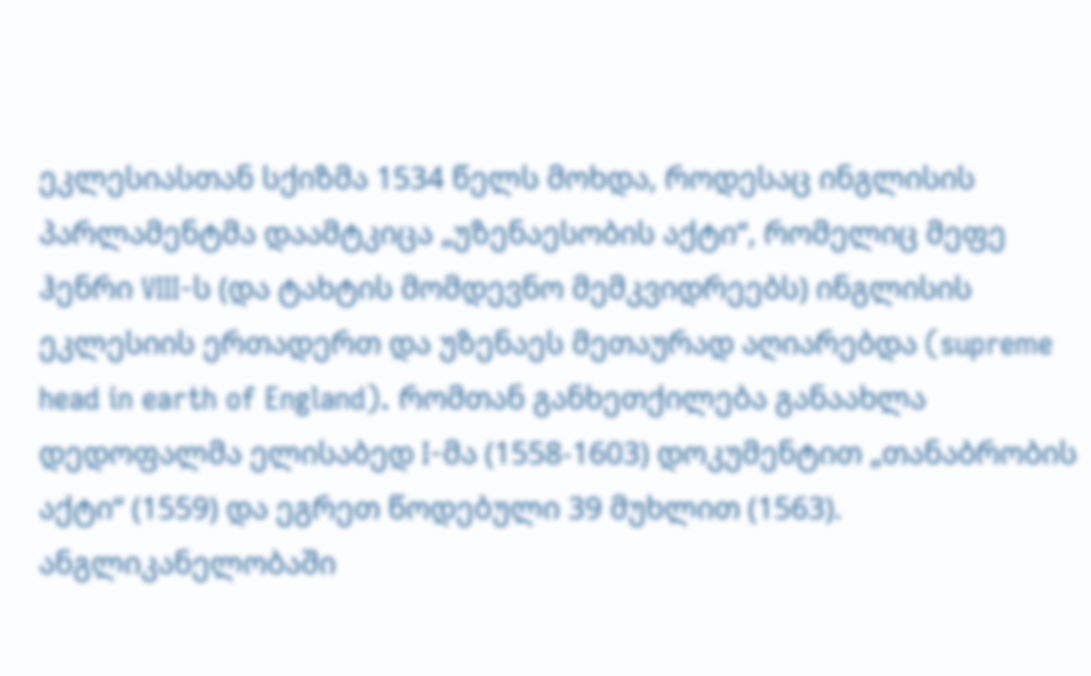ეკლესიასთან სქიზმა 1534 წელს მოხდა, როდესაც ინგლისის პარლამენტმა დაამტკიცა „უზენაესობის აქტი“, რომელიც მეფე ჰენრი VIII-ს (და ტახტის მომდევნო მემკვიდრეებს) ინგლისის ეკლესიის ერთადერთ და უზენაეს მეთაურად აღიარებდა (supreme head in earth of England). რომთან განხეთქილება განაახლა დედოფალმა ელისაბედ I-მა (1558-1603) დოკუმენტით „თანაბრობის აქტი“ (1559) და ეგრეთ წოდებული 39 მუხლით (1563). ანგლიკანელობაში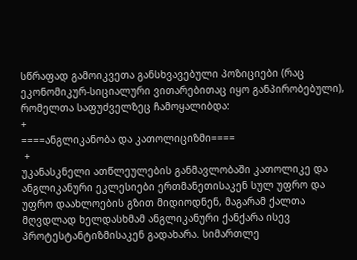სწრაფად გამოიკვეთა განსხვავებული პოზიციები (რაც ეკონომიკურ-სიციალური ვითარებითაც იყო განპირობებული), რომელთა საფუძველზეც ჩამოყალიბდა:
+
====ანგლიკანობა და კათოლიციზმი====
 +
უკანასკნელი ათწლეულების განმავლობაში კათოლიკე და ანგლიკანური ეკლესიები ერთმანეთისაკენ სულ უფრო და უფრო დაახლოების გზით მიდიოდნენ, მაგარამ ქალთა მღვდლად ხელდასხმამ ანგლიკანური ქანქარა ისევ პროტესტანტიზმისაკენ გადახარა. სიმართლე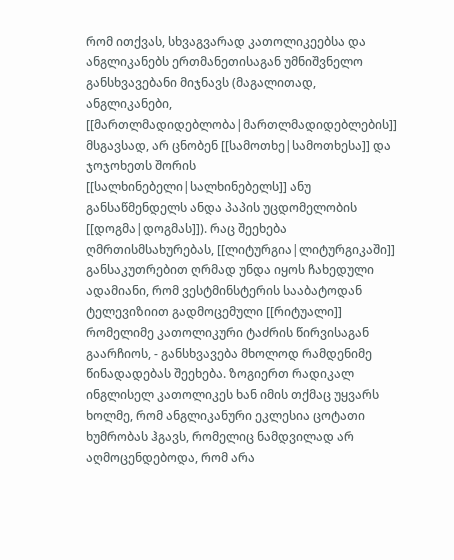რომ ითქვას, სხვაგვარად კათოლიკეებსა და ანგლიკანებს ერთმანეთისაგან უმნიშვნელო განსხვავებანი მიჯნავს (მაგალითად, ანგლიკანები, [[მართლმადიდებლობა|მართლმადიდებლების]] მსგავსად, არ ცნობენ [[სამოთხე|სამოთხესა]] და ჯოჯოხეთს შორის [[სალხინებელი|სალხინებელს]] ანუ განსაწმენდელს ანდა პაპის უცდომელობის [[დოგმა|დოგმას]]). რაც შეეხება ღმრთისმსახურებას, [[ლიტურგია|ლიტურგიკაში]] განსაკუთრებით ღრმად უნდა იყოს ჩახედული ადამიანი, რომ ვესტმინსტერის სააბატოდან ტელევიზიით გადმოცემული [[რიტუალი]] რომელიმე კათოლიკური ტაძრის წირვისაგან გაარჩიოს, - განსხვავება მხოლოდ რამდენიმე წინადადებას შეეხება. ზოგიერთ რადიკალ ინგლისელ კათოლიკეს ხან იმის თქმაც უყვარს ხოლმე, რომ ანგლიკანური ეკლესია ცოტათი ხუმრობას ჰგავს, რომელიც ნამდვილად არ აღმოცენდებოდა, რომ არა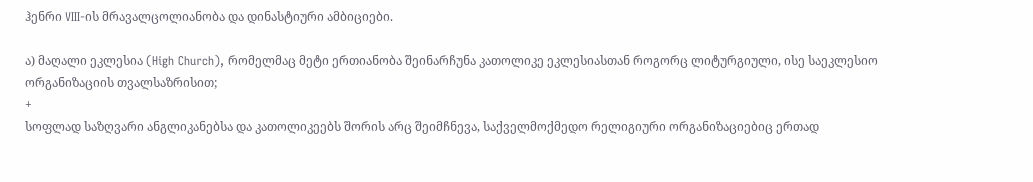ჰენრი VIII-ის მრავალცოლიანობა და დინასტიური ამბიციები.

ა) მაღალი ეკლესია (High Church), რომელმაც მეტი ერთიანობა შეინარჩუნა კათოლიკე ეკლესიასთან როგორც ლიტურგიული, ისე საეკლესიო ორგანიზაციის თვალსაზრისით;
+
სოფლად საზღვარი ანგლიკანებსა და კათოლიკეებს შორის არც შეიმჩნევა, საქველმოქმედო რელიგიური ორგანიზაციებიც ერთად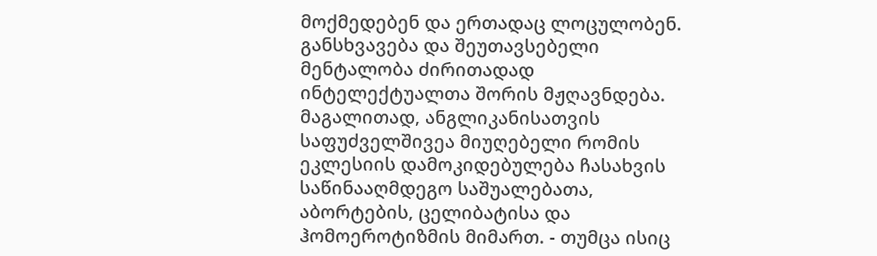მოქმედებენ და ერთადაც ლოცულობენ. განსხვავება და შეუთავსებელი მენტალობა ძირითადად ინტელექტუალთა შორის მჟღავნდება. მაგალითად, ანგლიკანისათვის საფუძველშივეა მიუღებელი რომის ეკლესიის დამოკიდებულება ჩასახვის საწინააღმდეგო საშუალებათა, აბორტების, ცელიბატისა და ჰომოეროტიზმის მიმართ. - თუმცა ისიც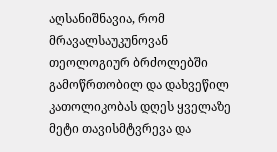აღსანიშნავია, რომ მრავალსაუკუნოვან თეოლოგიურ ბრძოლებში გამოწრთობილ და დახვეწილ კათოლიკობას დღეს ყველაზე მეტი თავისმტვრევა და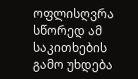ოფლისღვრა სწორედ ამ საკითხების გამო უხდება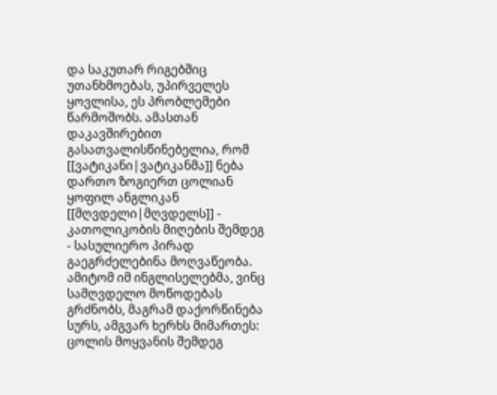და საკუთარ რიგებშიც უთანხმოებას, უპირველეს ყოვლისა, ეს პრობლემები წარმოშობს. ამასთან დაკავშირებით გასათვალისწინებელია, რომ [[ვატიკანი|ვატიკანმა]] ნება დართო ზოგიერთ ცოლიან ყოფილ ანგლიკან [[მღვდელი|მღვდელს]] - კათოლიკობის მიღების შემდეგ - სასულიერო პირად გაეგრძელებინა მოღვაწეობა. ამიტომ იმ ინგლისელებმა, ვინც სამღვდელო მოწოდებას გრძნობს, მაგრამ დაქორწინება სურს, ამგვარ ხერხს მიმართეს: ცოლის მოყვანის შემდეგ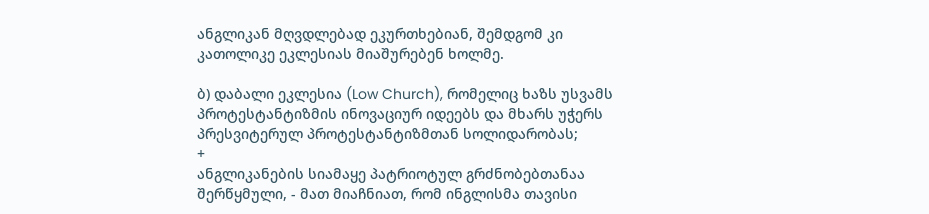ანგლიკან მღვდლებად ეკურთხებიან, შემდგომ კი კათოლიკე ეკლესიას მიაშურებენ ხოლმე.

ბ) დაბალი ეკლესია (Low Church), რომელიც ხაზს უსვამს პროტესტანტიზმის ინოვაციურ იდეებს და მხარს უჭერს პრესვიტერულ პროტესტანტიზმთან სოლიდარობას;
+
ანგლიკანების სიამაყე პატრიოტულ გრძნობებთანაა შერწყმული, - მათ მიაჩნიათ, რომ ინგლისმა თავისი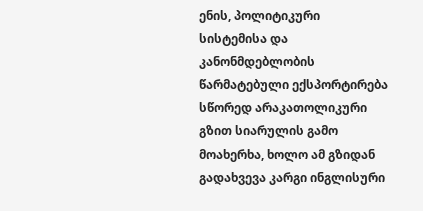ენის, პოლიტიკური სისტემისა და კანონმდებლობის წარმატებული ექსპორტირება სწორედ არაკათოლიკური გზით სიარულის გამო მოახერხა, ხოლო ამ გზიდან გადახვევა კარგი ინგლისური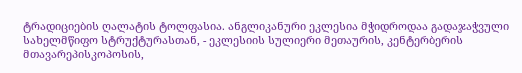ტრადიციების ღალატის ტოლფასია. ანგლიკანური ეკლესია მჭიდროდაა გადაჯაჭვული სახელმწიფო სტრუქტურასთან, - ეკლესიის სულიერი მეთაურის, კენტერბერის მთავარეპისკოპოსის,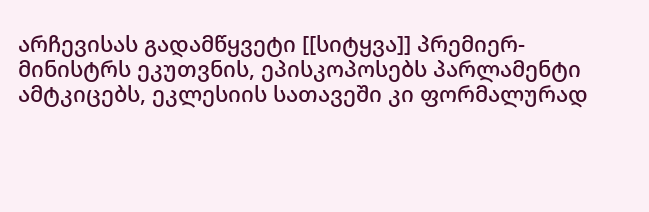არჩევისას გადამწყვეტი [[სიტყვა]] პრემიერ-მინისტრს ეკუთვნის, ეპისკოპოსებს პარლამენტი ამტკიცებს, ეკლესიის სათავეში კი ფორმალურად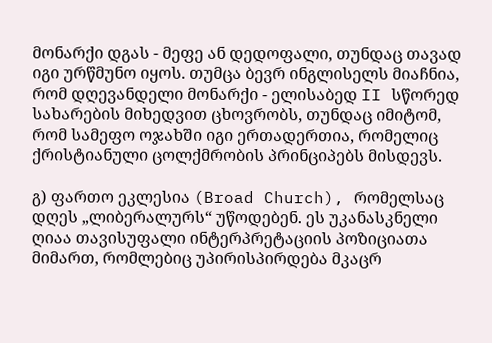მონარქი დგას - მეფე ან დედოფალი, თუნდაც თავად იგი ურწმუნო იყოს. თუმცა ბევრ ინგლისელს მიაჩნია, რომ დღევანდელი მონარქი - ელისაბედ II სწორედ სახარების მიხედვით ცხოვრობს, თუნდაც იმიტომ, რომ სამეფო ოჯახში იგი ერთადერთია, რომელიც ქრისტიანული ცოლქმრობის პრინციპებს მისდევს.

გ) ფართო ეკლესია (Broad Church), რომელსაც დღეს „ლიბერალურს“ უწოდებენ. ეს უკანასკნელი ღიაა თავისუფალი ინტერპრეტაციის პოზიციათა მიმართ, რომლებიც უპირისპირდება მკაცრ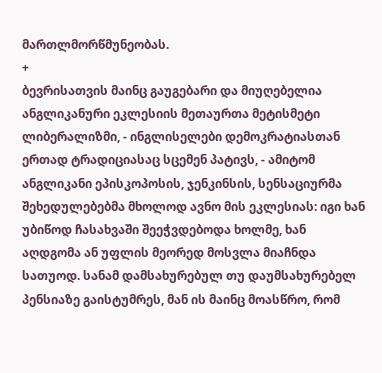მართლმორწმუნეობას.
+
ბევრისათვის მაინც გაუგებარი და მიუღებელია ანგლიკანური ეკლესიის მეთაურთა მეტისმეტი ლიბერალიზმი, - ინგლისელები დემოკრატიასთან ერთად ტრადიციასაც სცემენ პატივს, - ამიტომ ანგლიკანი ეპისკოპოსის, ჯენკინსის, სენსაციურმა შეხედულებებმა მხოლოდ ავნო მის ეკლესიას: იგი ხან უბიწოდ ჩასახვაში შეეჭვდებოდა ხოლმე, ხან აღდგომა ან უფლის მეორედ მოსვლა მიაჩნდა სათუოდ. სანამ დამსახურებულ თუ დაუმსახურებელ პენსიაზე გაისტუმრეს, მან ის მაინც მოასწრო, რომ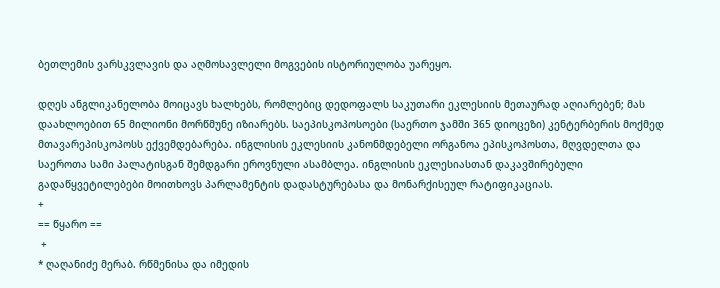ბეთლემის ვარსკვლავის და აღმოსავლელი მოგვების ისტორიულობა უარეყო.

დღეს ანგლიკანელობა მოიცავს ხალხებს, რომლებიც დედოფალს საკუთარი ეკლესიის მეთაურად აღიარებენ; მას დაახლოებით 65 მილიონი მორწმუნე იზიარებს. საეპისკოპოსოები (საერთო ჯამში 365 დიოცეზი) კენტერბერის მოქმედ მთავარეპისკოპოსს ექვემდებარება. ინგლისის ეკლესიის კანონმდებელი ორგანოა ეპისკოპოსთა, მღვდელთა და საეროთა სამი პალატისგან შემდგარი ეროვნული ასამბლეა. ინგლისის ეკლესიასთან დაკავშირებული გადაწყვეტილებები მოითხოვს პარლამენტის დადასტურებასა და მონარქისეულ რატიფიკაციას.
+
== წყარო ==
 +
* ღაღანიძე მერაბ. რწმენისა და იმედის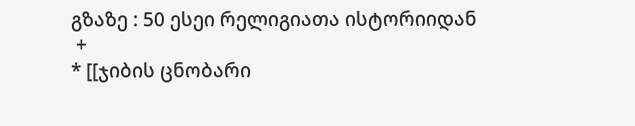გზაზე : 50 ესეი რელიგიათა ისტორიიდან
 +
* [[ჯიბის ცნობარი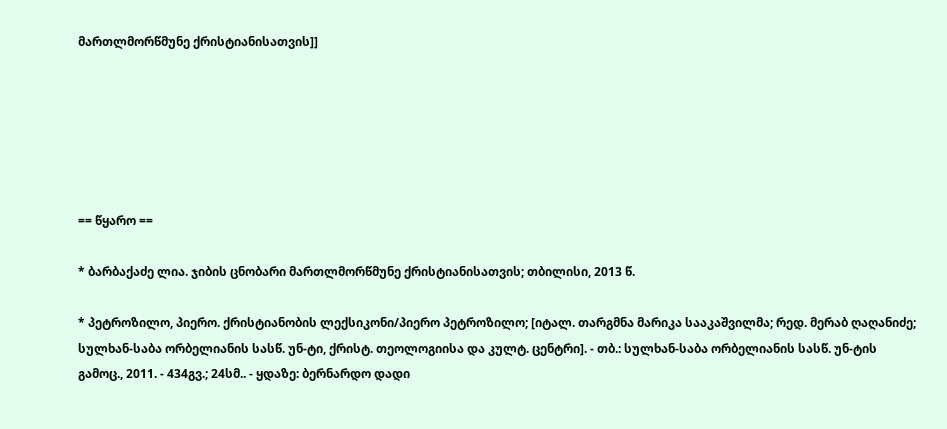მართლმორწმუნე ქრისტიანისათვის]]






== წყარო ==

* ბარბაქაძე ლია. ჯიბის ცნობარი მართლმორწმუნე ქრისტიანისათვის; თბილისი, 2013 წ.

* პეტროზილო, პიერო. ქრისტიანობის ლექსიკონი/პიერო პეტროზილო; [იტალ. თარგმნა მარიკა სააკაშვილმა; რედ. მერაბ ღაღანიძე; სულხან-საბა ორბელიანის სასწ. უნ-ტი, ქრისტ. თეოლოგიისა და კულტ. ცენტრი]. - თბ.: სულხან-საბა ორბელიანის სასწ. უნ-ტის გამოც., 2011. - 434გვ.; 24სმ.. - ყდაზე: ბერნარდო დადი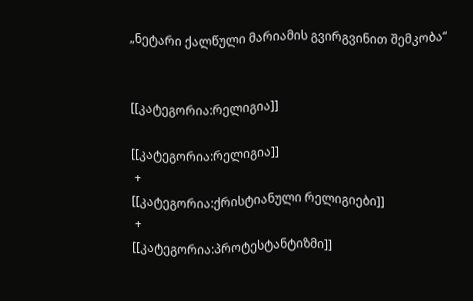„ნეტარი ქალწული მარიამის გვირგვინით შემკობა“


[[კატეგორია:რელიგია]]

[[კატეგორია:რელიგია]]
 +
[[კატეგორია:ქრისტიანული რელიგიები]]
 +
[[კატეგორია:პროტესტანტიზმი]]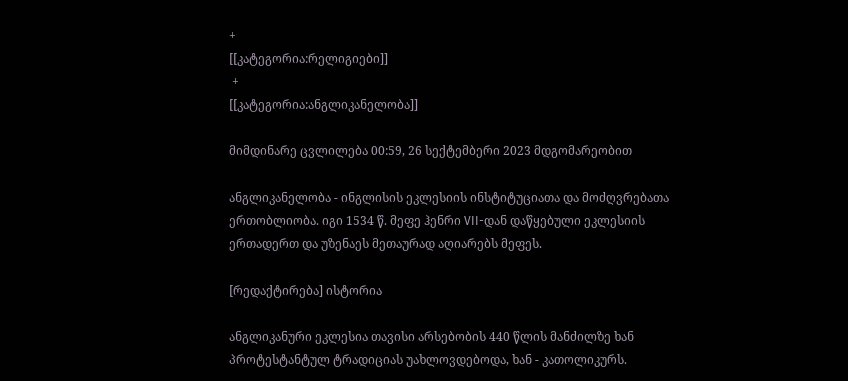+
[[კატეგორია:რელიგიები]]
 +
[[კატეგორია:ანგლიკანელობა]]

მიმდინარე ცვლილება 00:59, 26 სექტემბერი 2023 მდგომარეობით

ანგლიკანელობა - ინგლისის ეკლესიის ინსტიტუციათა და მოძღვრებათა ერთობლიობა. იგი 1534 წ. მეფე ჰენრი VII-დან დაწყებული ეკლესიის ერთადერთ და უზენაეს მეთაურად აღიარებს მეფეს.

[რედაქტირება] ისტორია

ანგლიკანური ეკლესია თავისი არსებობის 440 წლის მანძილზე ხან პროტესტანტულ ტრადიციას უახლოვდებოდა, ხან - კათოლიკურს.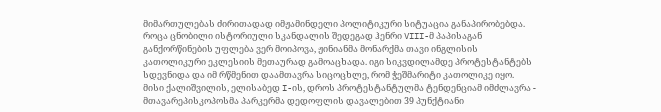მიმართულებას ძირითადად იმჟამინდელი პოლიტიკური სიტუაცია განაპირობებდა. როცა ცნობილი ისტორიული სკანდალის შედეგად ჰენრი VIII-მ პაპისაგან განქორწინების უფლება ვერ მოიპოვა, ჟინიანმა მონარქმა თავი ინგლისის კათოლიკური ეკლესიის მეთაურად გამოაცხადა. იგი სიკვდილამდე პროტესტანტებს სდევნიდა და იმ რწმენით დაამთავრა სიცოცხლე, რომ ჭეშმარიტი კათოლიკე იყო. მისი ქალიშვილის, ელისაბედ I-ის, დროს პროტესტანტულმა ტენდენციამ იმძლავრა - მთავარეპისკოპოსმა პარკერმა დედოფლის დავალებით 39 პუნქტიანი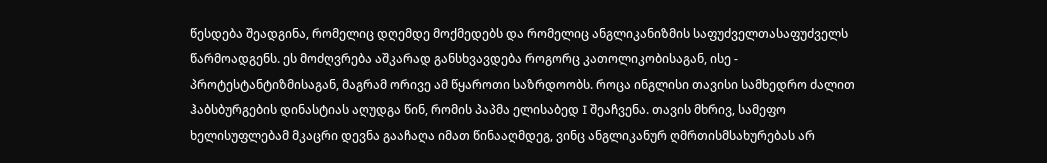წესდება შეადგინა, რომელიც დღემდე მოქმედებს და რომელიც ანგლიკანიზმის საფუძველთასაფუძველს წარმოადგენს. ეს მოძღვრება აშკარად განსხვავდება როგორც კათოლიკობისაგან, ისე - პროტესტანტიზმისაგან, მაგრამ ორივე ამ წყაროთი საზრდოობს. როცა ინგლისი თავისი სამხედრო ძალით ჰაბსბურგების დინასტიას აღუდგა წინ, რომის პაპმა ელისაბედ I შეაჩვენა. თავის მხრივ, სამეფო ხელისუფლებამ მკაცრი დევნა გააჩაღა იმათ წინააღმდეგ, ვინც ანგლიკანურ ღმრთისმსახურებას არ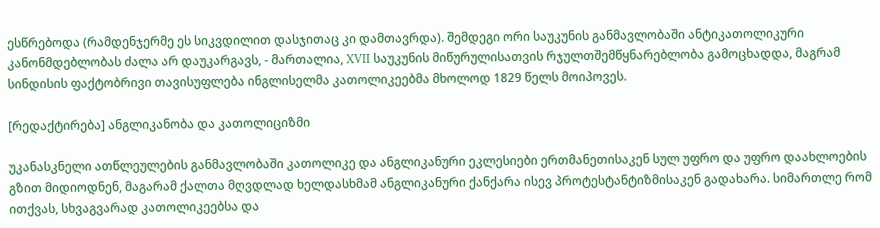ესწრებოდა (რამდენჯერმე ეს სიკვდილით დასჯითაც კი დამთავრდა). შემდეგი ორი საუკუნის განმავლობაში ანტიკათოლიკური კანონმდებლობას ძალა არ დაუკარგავს, - მართალია, XVII საუკუნის მიწურულისათვის რჯულთშემწყნარებლობა გამოცხადდა, მაგრამ სინდისის ფაქტობრივი თავისუფლება ინგლისელმა კათოლიკეებმა მხოლოდ 1829 წელს მოიპოვეს.

[რედაქტირება] ანგლიკანობა და კათოლიციზმი

უკანასკნელი ათწლეულების განმავლობაში კათოლიკე და ანგლიკანური ეკლესიები ერთმანეთისაკენ სულ უფრო და უფრო დაახლოების გზით მიდიოდნენ, მაგარამ ქალთა მღვდლად ხელდასხმამ ანგლიკანური ქანქარა ისევ პროტესტანტიზმისაკენ გადახარა. სიმართლე რომ ითქვას, სხვაგვარად კათოლიკეებსა და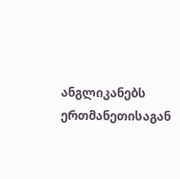ანგლიკანებს ერთმანეთისაგან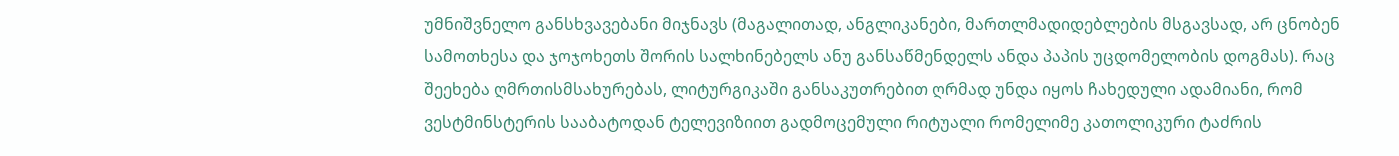უმნიშვნელო განსხვავებანი მიჯნავს (მაგალითად, ანგლიკანები, მართლმადიდებლების მსგავსად, არ ცნობენ სამოთხესა და ჯოჯოხეთს შორის სალხინებელს ანუ განსაწმენდელს ანდა პაპის უცდომელობის დოგმას). რაც შეეხება ღმრთისმსახურებას, ლიტურგიკაში განსაკუთრებით ღრმად უნდა იყოს ჩახედული ადამიანი, რომ ვესტმინსტერის სააბატოდან ტელევიზიით გადმოცემული რიტუალი რომელიმე კათოლიკური ტაძრის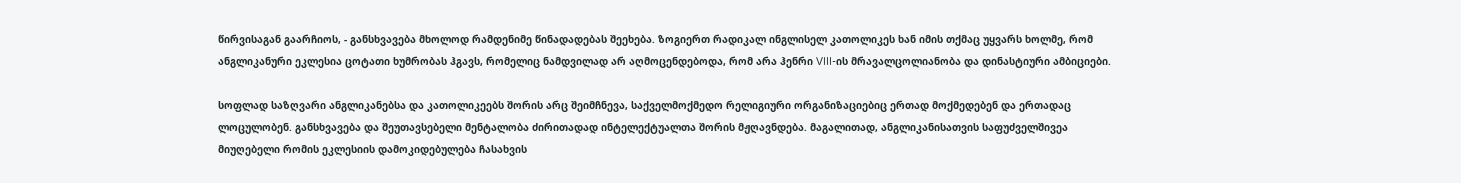წირვისაგან გაარჩიოს, - განსხვავება მხოლოდ რამდენიმე წინადადებას შეეხება. ზოგიერთ რადიკალ ინგლისელ კათოლიკეს ხან იმის თქმაც უყვარს ხოლმე, რომ ანგლიკანური ეკლესია ცოტათი ხუმრობას ჰგავს, რომელიც ნამდვილად არ აღმოცენდებოდა, რომ არა ჰენრი VIII-ის მრავალცოლიანობა და დინასტიური ამბიციები.

სოფლად საზღვარი ანგლიკანებსა და კათოლიკეებს შორის არც შეიმჩნევა, საქველმოქმედო რელიგიური ორგანიზაციებიც ერთად მოქმედებენ და ერთადაც ლოცულობენ. განსხვავება და შეუთავსებელი მენტალობა ძირითადად ინტელექტუალთა შორის მჟღავნდება. მაგალითად, ანგლიკანისათვის საფუძველშივეა მიუღებელი რომის ეკლესიის დამოკიდებულება ჩასახვის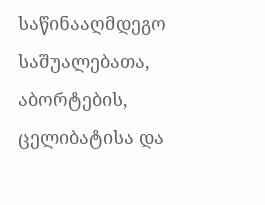საწინააღმდეგო საშუალებათა, აბორტების, ცელიბატისა და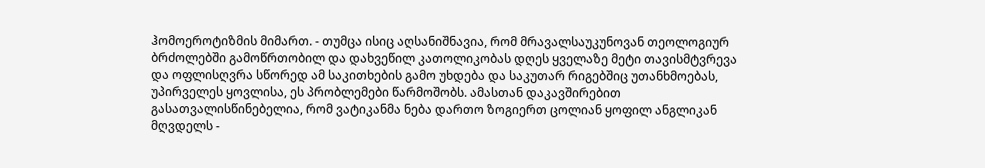ჰომოეროტიზმის მიმართ. - თუმცა ისიც აღსანიშნავია, რომ მრავალსაუკუნოვან თეოლოგიურ ბრძოლებში გამოწრთობილ და დახვეწილ კათოლიკობას დღეს ყველაზე მეტი თავისმტვრევა და ოფლისღვრა სწორედ ამ საკითხების გამო უხდება და საკუთარ რიგებშიც უთანხმოებას, უპირველეს ყოვლისა, ეს პრობლემები წარმოშობს. ამასთან დაკავშირებით გასათვალისწინებელია, რომ ვატიკანმა ნება დართო ზოგიერთ ცოლიან ყოფილ ანგლიკან მღვდელს -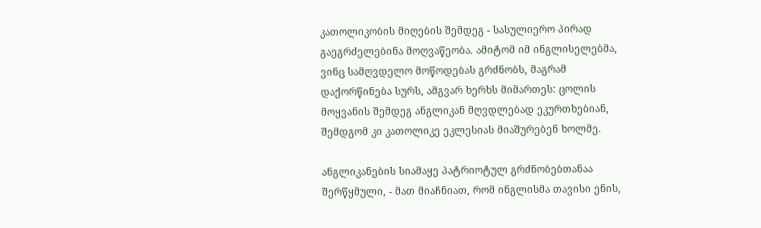კათოლიკობის მიღების შემდეგ - სასულიერო პირად გაეგრძელებინა მოღვაწეობა. ამიტომ იმ ინგლისელებმა, ვინც სამღვდელო მოწოდებას გრძნობს, მაგრამ დაქორწინება სურს, ამგვარ ხერხს მიმართეს: ცოლის მოყვანის შემდეგ ანგლიკან მღვდლებად ეკურთხებიან, შემდგომ კი კათოლიკე ეკლესიას მიაშურებენ ხოლმე.

ანგლიკანების სიამაყე პატრიოტულ გრძნობებთანაა შერწყმული, - მათ მიაჩნიათ, რომ ინგლისმა თავისი ენის,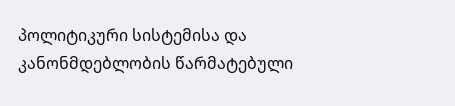პოლიტიკური სისტემისა და კანონმდებლობის წარმატებული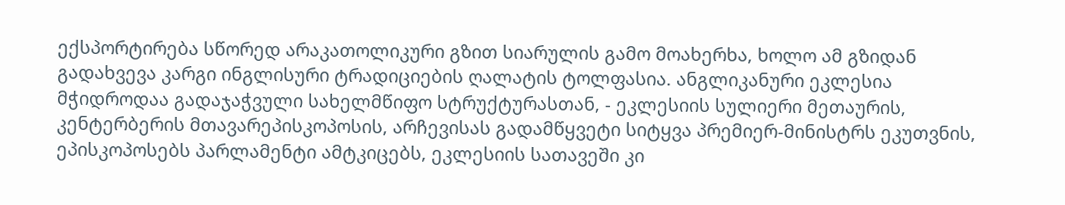ექსპორტირება სწორედ არაკათოლიკური გზით სიარულის გამო მოახერხა, ხოლო ამ გზიდან გადახვევა კარგი ინგლისური ტრადიციების ღალატის ტოლფასია. ანგლიკანური ეკლესია მჭიდროდაა გადაჯაჭვული სახელმწიფო სტრუქტურასთან, - ეკლესიის სულიერი მეთაურის, კენტერბერის მთავარეპისკოპოსის, არჩევისას გადამწყვეტი სიტყვა პრემიერ-მინისტრს ეკუთვნის, ეპისკოპოსებს პარლამენტი ამტკიცებს, ეკლესიის სათავეში კი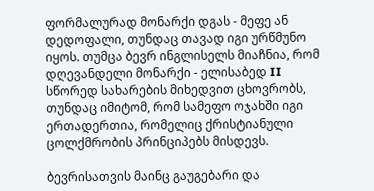ფორმალურად მონარქი დგას - მეფე ან დედოფალი, თუნდაც თავად იგი ურწმუნო იყოს. თუმცა ბევრ ინგლისელს მიაჩნია, რომ დღევანდელი მონარქი - ელისაბედ II სწორედ სახარების მიხედვით ცხოვრობს, თუნდაც იმიტომ, რომ სამეფო ოჯახში იგი ერთადერთია, რომელიც ქრისტიანული ცოლქმრობის პრინციპებს მისდევს.

ბევრისათვის მაინც გაუგებარი და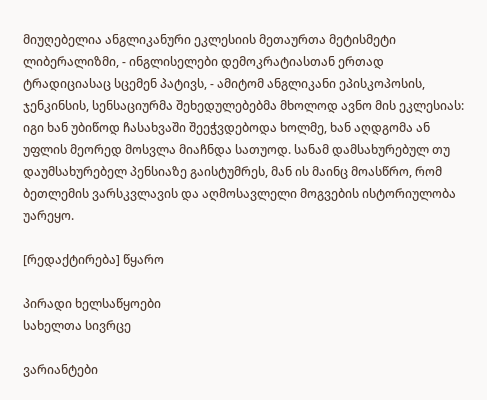მიუღებელია ანგლიკანური ეკლესიის მეთაურთა მეტისმეტი ლიბერალიზმი, - ინგლისელები დემოკრატიასთან ერთად ტრადიციასაც სცემენ პატივს, - ამიტომ ანგლიკანი ეპისკოპოსის, ჯენკინსის, სენსაციურმა შეხედულებებმა მხოლოდ ავნო მის ეკლესიას: იგი ხან უბიწოდ ჩასახვაში შეეჭვდებოდა ხოლმე, ხან აღდგომა ან უფლის მეორედ მოსვლა მიაჩნდა სათუოდ. სანამ დამსახურებულ თუ დაუმსახურებელ პენსიაზე გაისტუმრეს, მან ის მაინც მოასწრო, რომ ბეთლემის ვარსკვლავის და აღმოსავლელი მოგვების ისტორიულობა უარეყო.

[რედაქტირება] წყარო

პირადი ხელსაწყოები
სახელთა სივრცე

ვარიანტები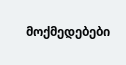მოქმედებები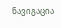ნავიგაცია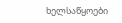ხელსაწყოები